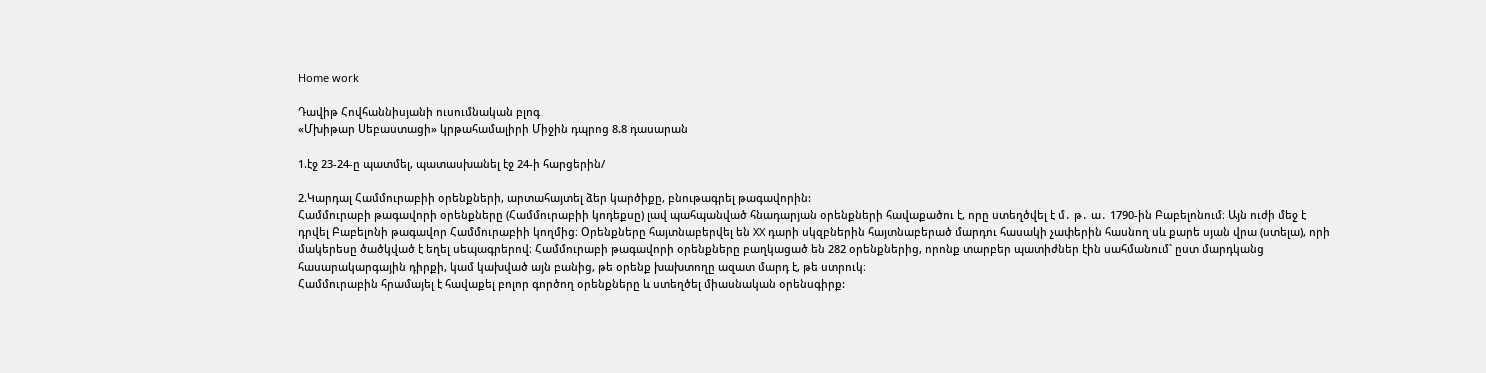Home work

Դավիթ Հովհաննիսյանի ուսումնական բլոգ
«Մխիթար Սեբաստացի» կրթահամալիրի Միջին դպրոց 8.8 դասարան

1.էջ 23-24-ը պատմել, պատասխանել էջ 24-ի հարցերին/

2.Կարդալ Համմուրաբիի օրենքների, արտահայտել ձեր կարծիքը, բնութագրել թագավորին:
Համմուրաբի թագավորի օրենքները (Համմուրաբիի կոդեքսը) լավ պահպանված հնադարյան օրենքների հավաքածու է, որը ստեղծվել է մ․ թ․ ա․ 1790-ին Բաբելոնում։ Այն ուժի մեջ է դրվել Բաբելոնի թագավոր Համմուրաբիի կողմից։ Օրենքները հայտնաբերվել են XX դարի սկզբներին հայտնաբերած մարդու հասակի չափերին հասնող սև քարե սյան վրա (ստելա), որի մակերեսը ծածկված է եղել սեպագրերով։ Համմուրաբի թագավորի օրենքները բաղկացած են 282 օրենքներից, որոնք տարբեր պատիժներ էին սահմանում` ըստ մարդկանց հասարակարգային դիրքի, կամ կախված այն բանից, թե օրենք խախտողը ազատ մարդ է, թե ստրուկ։
Համմուրաբին հրամայել է հավաքել բոլոր գործող օրենքները և ստեղծել միասնական օրենսգիրք: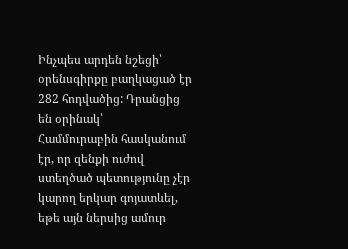Ինչպես արդեն նշեցի՝ օրենսգիրքը բաղկացած էր 282 հոդվածից: Դրանցից են օրինակ՝
Համմուրաբին հասկանում էր, որ զենքի ուժով ստեղծած պետությունը չէր կարող երկար գոյատևել, եթե այն ներսից ամուր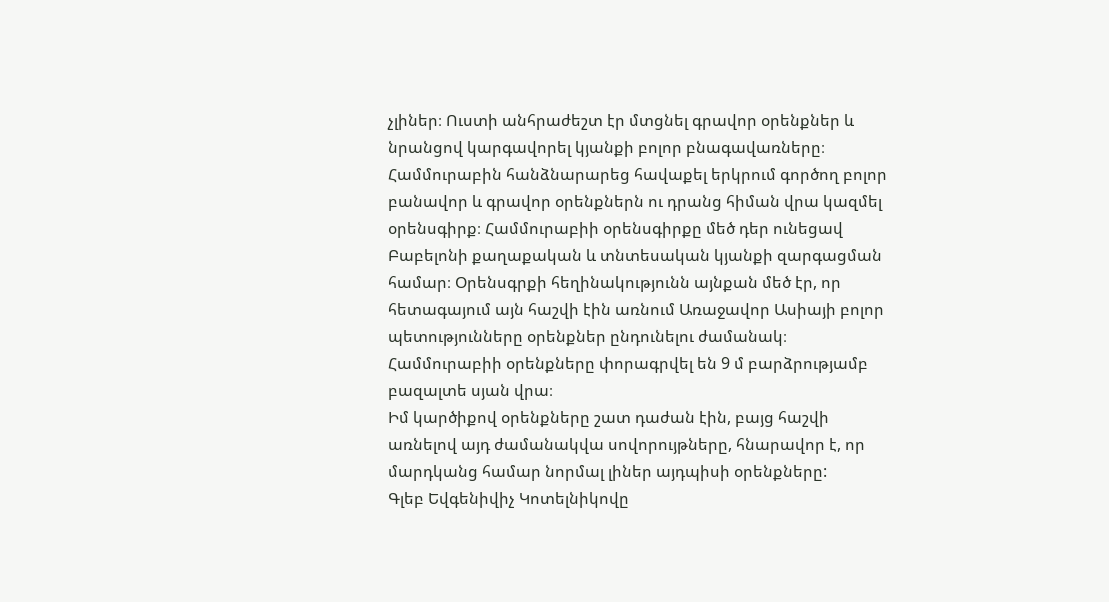չլիներ։ Ուստի անհրաժեշտ էր մտցնել գրավոր օրենքներ և նրանցով կարգավորել կյանքի բոլոր բնագավառները։ Համմուրաբին հանձնարարեց հավաքել երկրում գործող բոլոր բանավոր և գրավոր օրենքներն ու դրանց հիման վրա կազմել օրենսգիրք։ Համմուրաբիի օրենսգիրքը մեծ դեր ունեցավ Բաբելոնի քաղաքական և տնտեսական կյանքի զարգացման համար։ Օրենսգրքի հեղինակությունն այնքան մեծ էր, որ հետագայում այն հաշվի էին առնում Առաջավոր Ասիայի բոլոր պետությունները օրենքներ ընդունելու ժամանակ։ Համմուրաբիի օրենքները փորագրվել են 9 մ բարձրությամբ բազալտե սյան վրա։
Իմ կարծիքով օրենքները շատ դաժան էին, բայց հաշվի առնելով այդ ժամանակվա սովորույթները, հնարավոր է, որ մարդկանց համար նորմալ լիներ այդպիսի օրենքները:
Գլեբ Եվգենիվիչ Կոտելնիկովը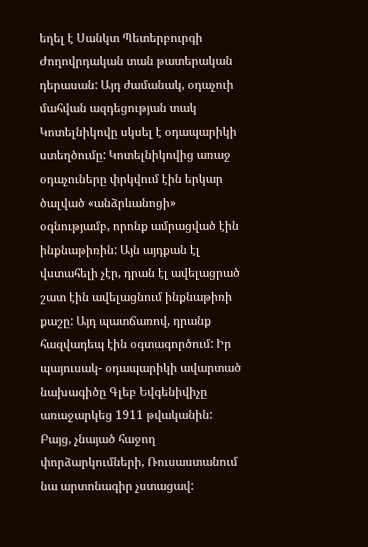եղել է Սանկտ Պետերբուրգի Ժողովրդական տան թատերական դերասան: Այդ ժամանակ, օդաչուի մահվան ազդեցության տակ Կոտելնիկովը սկսել է օդապարիկի ստեղծումը: Կոտելնիկովից առաջ օդաչուները փրկվում էին երկար ծալված «անձրևանոցի» օգնությամբ, որոնք ամրացված էին ինքնաթիռին: Այն այդքան էլ վստահելի չէր, դրան էլ ավելացրած շատ էին ավելացնում ինքնաթիռի քաշը: Այդ պատճառով, դրանք հազվադեպ էին օգտագործում: Իր պայուսակ- օդապարիկի ավարտած նախագիծը Գլեբ Եվգենիվիչը առաջարկեց 1911 թվականին: Բայց, չնայած հաջող փորձարկումների, Ռուսաստանում նա արտոնագիր չստացավ: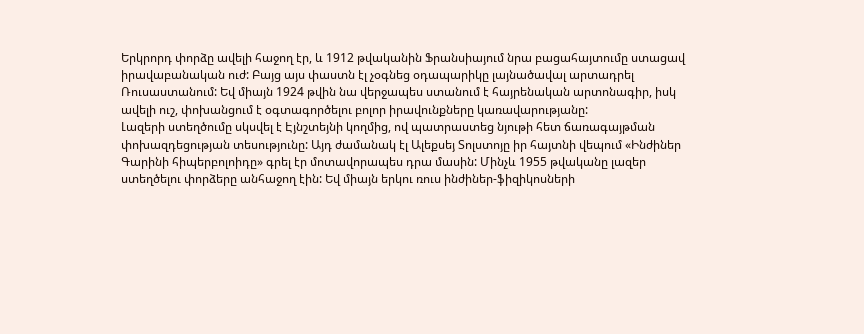Երկրորդ փորձը ավելի հաջող էր, և 1912 թվականին Ֆրանսիայում նրա բացահայտումը ստացավ իրավաբանական ուժ: Բայց այս փաստն էլ չօգնեց օդապարիկը լայնածավալ արտադրել Ռուսաստանում: Եվ միայն 1924 թվին նա վերջապես ստանում է հայրենական արտոնագիր, իսկ ավելի ուշ, փոխանցում է օգտագործելու բոլոր իրավունքները կառավարությանը:
Լազերի ստեղծումը սկսվել է Էյնշտեյնի կողմից, ով պատրաստեց նյութի հետ ճառագայթման փոխազդեցության տեսությունը: Այդ ժամանակ էլ Ալեքսեյ Տոլստոյը իր հայտնի վեպում «Ինժիներ Գարինի հիպերբոլոիդը» գրել էր մոտավորապես դրա մասին: Մինչև 1955 թվականը լազեր ստեղծելու փորձերը անհաջող էին: Եվ միայն երկու ռուս ինժիներ-ֆիզիկոսների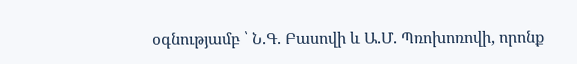օգնությամբ ՝ Ն.Գ. Բասովի և Ա.Մ. Պռոխոռովի, որոնք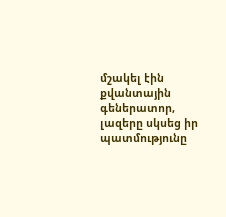մշակել էին քվանտային գեներատոր, լազերը սկսեց իր պատմությունը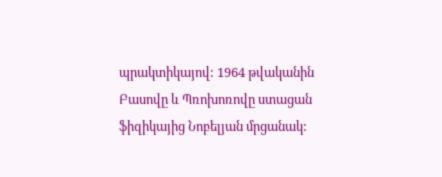պրակտիկայով: 1964 թվականին Բասովը և Պռոխոռովը ստացան ֆիզիկայից Նոբելյան մրցանակ: